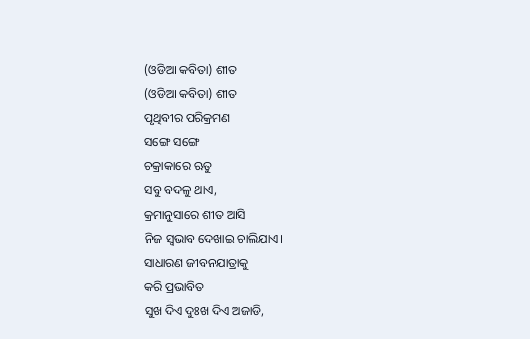(ଓଡିଆ କବିତା) ଶୀତ
(ଓଡିଆ କବିତା) ଶୀତ
ପୃଥିବୀର ପରିକ୍ରମଣ
ସଙ୍ଗେ ସଙ୍ଗେ
ଚକ୍ରାକାରେ ଋତୁ
ସବୁ ବଦଳୁ ଥାଏ,
କ୍ରମାନୁସାରେ ଶୀତ ଆସି
ନିଜ ସ୍ଵଭାବ ଦେଖାଇ ଚାଲିଯାଏ।
ସାଧାରଣ ଜୀବନଯାତ୍ରାକୁ
କରି ପ୍ରଭାବିତ
ସୁଖ ଦିଏ ଦୁଃଖ ଦିଏ ଅଜାଡି,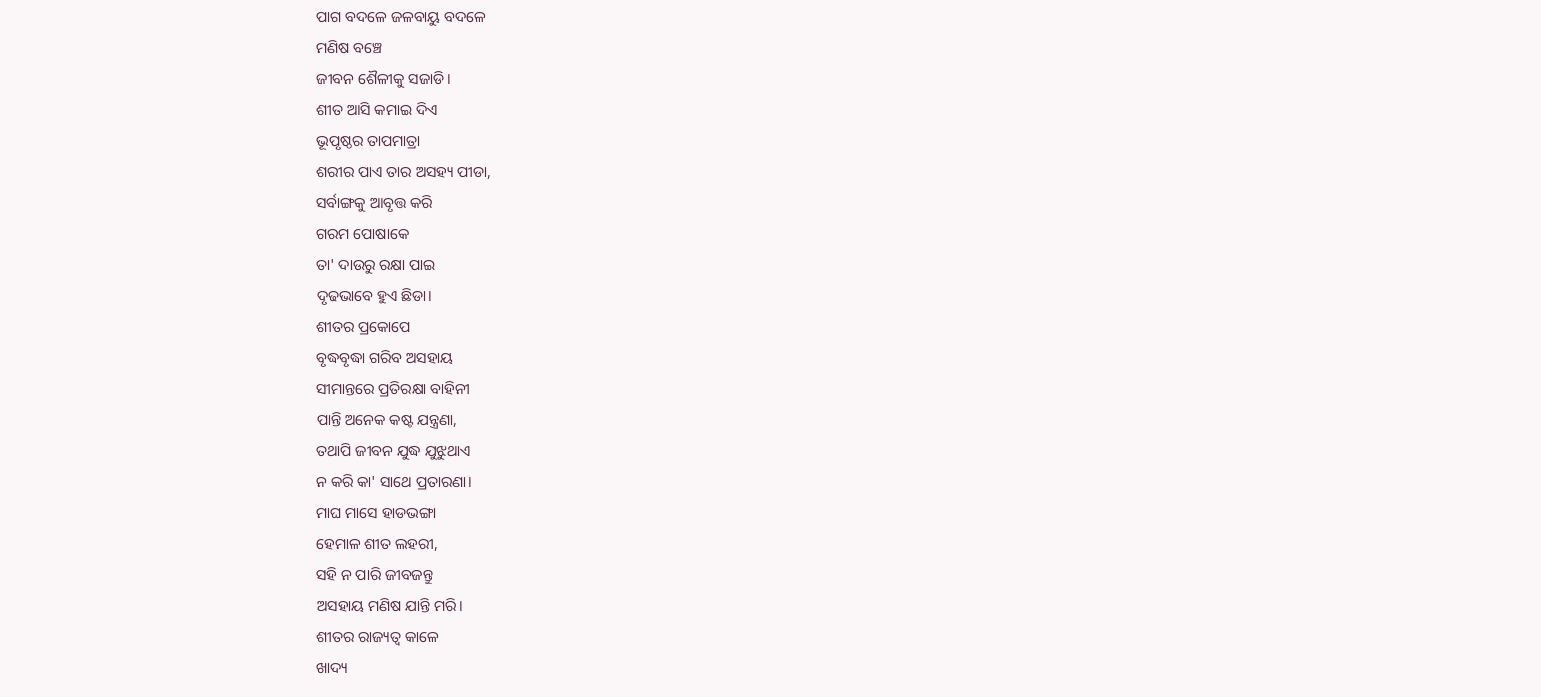ପାଗ ବଦଳେ ଜଳବାୟୁ ବଦଳେ
ମଣିଷ ବଞ୍ଚେ
ଜୀବନ ଶୈଳୀକୁ ସଜାଡି।
ଶୀତ ଆସି କମାଇ ଦିଏ
ଭୂପୃଷ୍ଠର ତାପମାତ୍ରା
ଶରୀର ପାଏ ତାର ଅସହ୍ୟ ପୀଡା,
ସର୍ବାଙ୍ଗକୁ ଆବୃତ୍ତ କରି
ଗରମ ପୋଷାକେ
ତା' ଦାଉରୁ ରକ୍ଷା ପାଇ
ଦୃଢଭାବେ ହୁଏ ଛିଡା।
ଶୀତର ପ୍ରକୋପେ
ବୃଦ୍ଧବୃଦ୍ଧା ଗରିବ ଅସହାୟ
ସୀମାନ୍ତରେ ପ୍ରତିରକ୍ଷା ବାହିନୀ
ପାନ୍ତି ଅନେକ କଷ୍ଟ ଯନ୍ତ୍ରଣା,
ତଥାପି ଜୀବନ ଯୁଦ୍ଧ ଯୁଝୁଥାଏ
ନ କରି କା' ସାଥେ ପ୍ରତାରଣା।
ମାଘ ମାସେ ହାଡଭଙ୍ଗା
ହେମାଳ ଶୀତ ଲହରୀ,
ସହି ନ ପାରି ଜୀବଜନ୍ତୁ
ଅସହାୟ ମଣିଷ ଯାନ୍ତି ମରି।
ଶୀତର ରାଜ୍ୟତ୍ଵ କାଳେ
ଖାଦ୍ୟ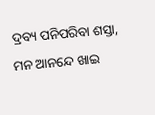ଦ୍ରବ୍ୟ ପନିପରିବା ଶସ୍ତା,
ମନ ଆନନ୍ଦେ ଖାଇ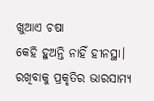ଖୁଆଏ ଚଷା
କେହି ହୁଅନ୍ତି ନାହିଁ ହୀନସ୍ଥା।
ରଖିବାକୁ ପ୍ରକୃତିର ଭାରସାମ୍ୟ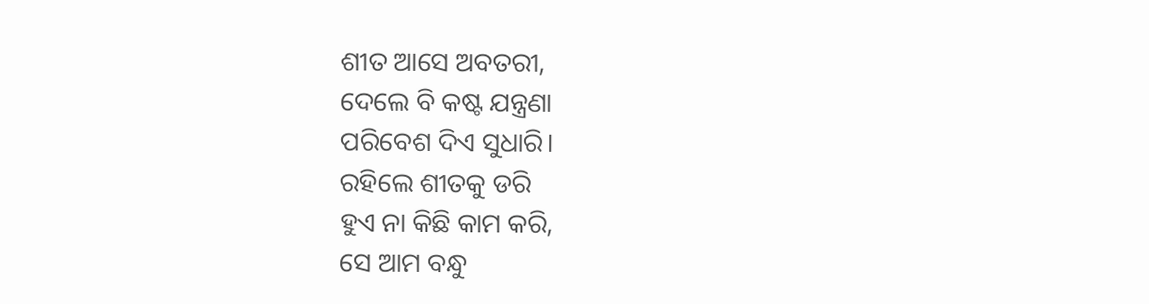ଶୀତ ଆସେ ଅବତରୀ,
ଦେଲେ ବି କଷ୍ଟ ଯନ୍ତ୍ରଣା
ପରିବେଶ ଦିଏ ସୁଧାରି।
ରହିଲେ ଶୀତକୁ ଡରି
ହୁଏ ନା କିଛି କାମ କରି,
ସେ ଆମ ବନ୍ଧୁ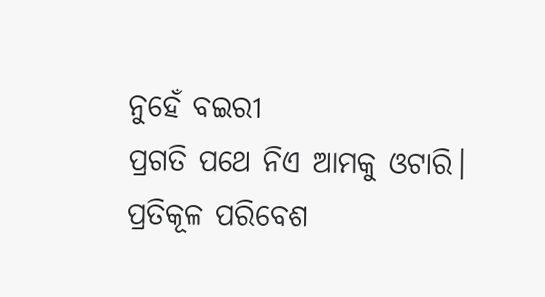ନୁହେଁ ବଇରୀ
ପ୍ରଗତି ପଥେ ନିଏ ଆମକୁ ଓଟାରି।
ପ୍ରତିକୂଳ ପରିବେଶ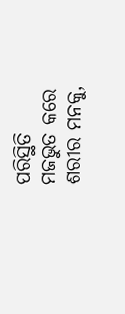ପରିସ୍ଥିତି
ମଜଭୁତ କରେ ଶରୀର ମନକୁ,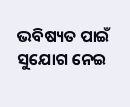ଭବିଷ୍ୟତ ପାଇଁ ସୁଯୋଗ ନେଇ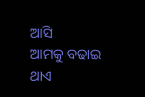ଆସି
ଆମକୁ ବଢାଇ ଥାଏ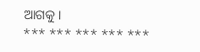ଆଗକୁ।
*** *** *** *** ***